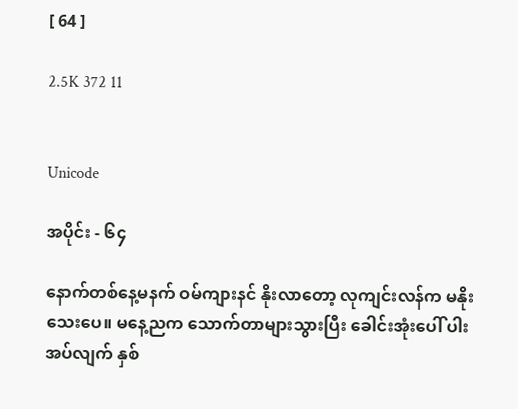[ 64 ]

2.5K 372 11


Unicode

အပိုင်း - ၆၄

နောက်တစ်နေ့မနက် ဝမ်ကျားနင် နိုးလာတော့ လုကျင်းလန်က မနိုးသေးပေ။ မနေ့ညက သောက်တာများသွားပြီး ခေါင်းအုံးပေါ် ပါးအပ်လျက် နှစ်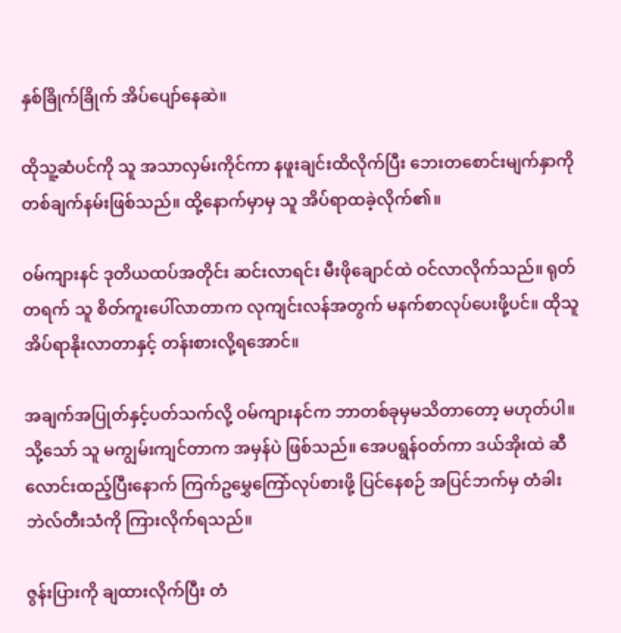နှစ်ခြိုက်ခြိုက် အိပ်ပျော်နေဆဲ။

ထိုသူ့ဆံပင်ကို သူ အသာလှမ်းကိုင်ကာ နဖူးချင်းထိလိုက်ပြီး ဘေးတစောင်းမျက်နှာကို တစ်ချက်နမ်းဖြစ်သည်။ ထို့နောက်မှာမှ သူ အိပ်ရာထခဲ့လိုက်၏။

ဝမ်ကျားနင် ဒုတိယထပ်အတိုင်း ဆင်းလာရင်း မီးဖိုချောင်ထဲ ဝင်လာလိုက်သည်။ ရုတ်တရက် သူ စိတ်ကူးပေါ်လာတာက လုကျင်းလန်အတွက် မနက်စာလုပ်ပေးဖို့ပင်။ ထိုသူ အိပ်ရာနိုးလာတာနှင့် တန်းစားလို့ရအောင်။

အချက်အပြုတ်နှင့်ပတ်သက်လို့ ဝမ်ကျားနင်က ဘာတစ်ခုမှမသိတာတော့ မဟုတ်ပါ။ သို့သော် သူ မကျွမ်းကျင်တာက အမှန်ပဲ ဖြစ်သည်။ အေပရွန်ဝတ်ကာ ဒယ်အိုးထဲ ဆီလောင်းထည့်ပြီးနောက် ‌ကြက်ဥမွှေကြော်လုပ်စားဖို့ ပြင်နေစဉ် အပြင်ဘက်မှ တံခါးဘဲလ်တီးသံကို ကြားလိုက်ရသည်။

ဇွန်းပြားကို ချထားလိုက်ပြီး တံ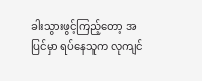ခါးသွားဖွင့်ကြည့်တော့ အပြင်မှာ ရပ်နေသူက လုကျင်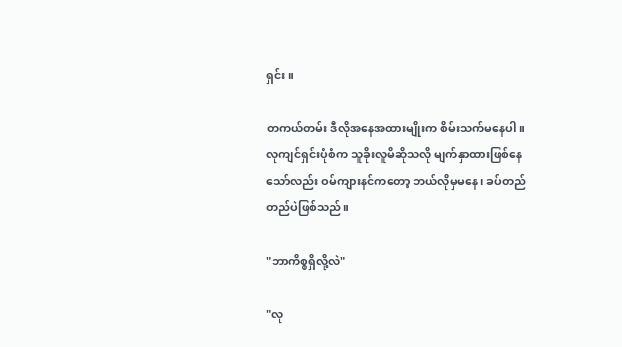ရှင်း။

တကယ်တမ်း ဒီလိုအနေအထားမျိုးက စိမ်းသက်မနေပါ။ လုကျင်ရှင်းပုံစံက သူခိုးလူမိဆိုသလို မျက်နှာထားဖြစ်နေသော်လည်း ဝမ်ကျားနင်ကတော့ ဘယ်လိုမှမနေ၊ ခပ်တည်တည်ပဲဖြစ်သည်။

"ဘာကိစ္စရှိလို့လဲ"

"လု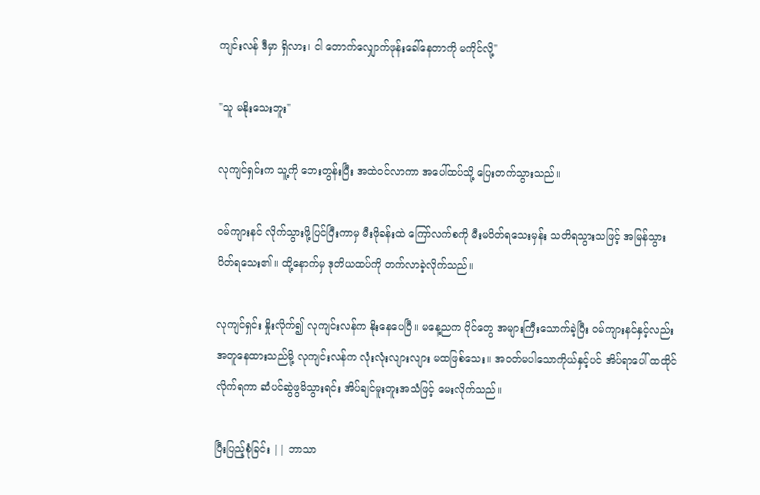ကျင်းလန် ဒီမှာ ရှိလား၊ ငါ တောက်လျှောက်ဖုန်းခေါ်နေတာကို မကိုင်လို့"

"သူ မနိုးသေးဘူး"

လုကျင်ရှင်းက သူ့ကို ဘေးတွန်းပြီး အထဲဝင်လာကာ အပေါ်ထပ်သို့ ပြေးတက်သွားသည်။

ဝမ်ကျားနင် လိုက်သွားဖို့ပြင်ပြီးကာမှ မီးဖိုခန်းထဲ ကြော်လက်စကို မီးမပိတ်ရသေးမှန်း သတိရသွားသဖြင့် အမြန်သွားပိတ်ရသေး၏။ ထို့နောက်မှ ဒုတိယထပ်ကို တက်လာခဲ့လိုက်သည်။

လုကျင်ရှင်း နှိုးလိုက်၍ လုကျင်းလန်က နိုးနေပေပြီ။ မနေ့ညက ဝိုင်တွေ အများကြီးသောက်ခဲ့ပြီး ဝမ်ကျားနင်နှင့်လည်း အတူနေထားသည်မို့ လုကျင်းလန်က လုံးလုံးလျားလျား မထဖြစ်သေး။ အဝတ်မပါသောကိုယ်နှင့်ပင် အိပ်ရာပေါ် ထထိုင်လိုက်ရကာ ဆံပင်ဆွဲဖွမိသွားရင်း အိပ်ချင်မူးတူးအသံဖြင့် မေးလိုက်သည်။

ပြီးပြည့်စုံခြင်း || ဘာသာ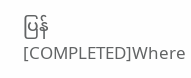ပြန် [COMPLETED]Where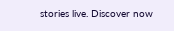stories live. Discover now